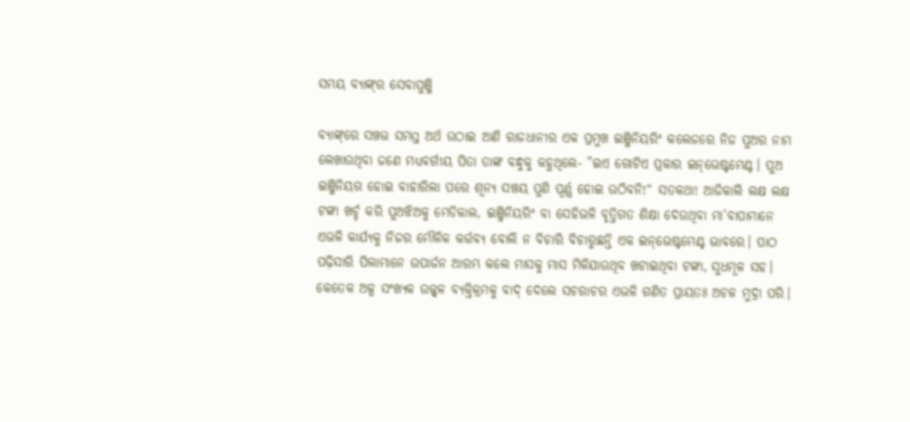ସମୟ ବ୍ୟାଙ୍କ୍‌ର ସେବାପୁଞ୍ଜି

ବ୍ୟାଙ୍କ୍‌ରେ ସଞ୍ଚତ୍ତ ସମସ୍ତ ଅର୍ଥ ଉଠାଇ ଆଣି ରାଜଧାନୀର ଏକ ପ୍ରମୁଖ ଇଞ୍ଜିନିୟରିଂ କଲେଜରେ ନିଜ ପୁଅର ନାମ ଲେଖାଉଥିବା ଜଣେ ମଧ୍ୟବର୍ଗୀୟ ପିତା ତାଙ୍କ ବନ୍ଧୁକୁ କହୁଥିଲେ- ”ଇଏ ଗୋଟିଏ ପ୍ରକାର ଇନ୍‌ଭେଷ୍ଟମେଣ୍ଟ। ପୁଅ ଇଞ୍ଜିନିୟର ହୋଇ ବାହାରିଲା ପରେ ଶୂନ୍ୟ ସଞ୍ଚୟ ପୁଣି ପୂର୍ଣ୍ଣ ହୋଇ ଉଠିବନି!“ ସତକଥା! ଆଜିକାଲି ଲକ୍ଷ ଲକ୍ଷ ଟଙ୍କା ଖର୍ଚ୍ଚ କରି ପୁଅଝିଅକୁ ମେଡିକାଲ, ଇଞ୍ଜିନିୟରିଂ ବା ସେହିଭଳି ବୃତ୍ତିଗତ ଶିକ୍ଷା ଦେଉଥିବା ମା’ବାପାମାନେ ଏଭଳି କାର୍ଯ୍ୟକୁ ନିଜର ମୌଳିକ କର୍ତ୍ତବ୍ୟ ବୋଲି ନ ବିଚାରି ବିଚାରୁଛନ୍ତି ଏକ ଇନ୍‌ଭେଷ୍ଟମେଣ୍ଟ ଭାବରେ। ପାଠ ପଢ଼ିସାରି ପିଲାମାନେ ଉପାର୍ଜନ ଆରମ୍ଭ କଲେ ମାସକୁ ମାସ ମିଳିଯାଉଥିବ ଖଟାଇଥିବା ଟଙ୍କା, ସୁଧମୂଳ ସହ।
କେତେକ ଅଳ୍ପ ସଂଖ୍ୟକ ଉଜ୍ଜ୍ୱଳ ବ୍ୟକ୍ତିକ୍ରମକୁ ବାଦ୍‌ ଦେଲେ ସଚରାଚର ଏଭଳି ଗଣିତ ପ୍ରାୟତଃ ଅଚଳ ମୁଦ୍ରା ପରି।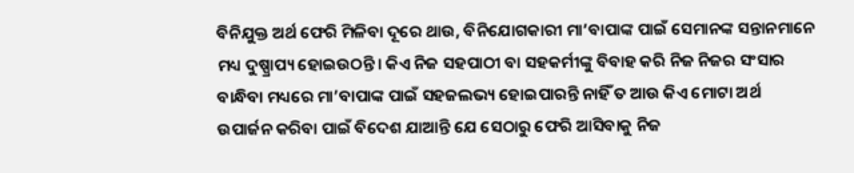ବିନିଯୁକ୍ତ ଅର୍ଥ ଫେରି ମିଳିବା ଦୂରେ ଥାଉ, ବିନିଯୋଗକାରୀ ମା’ବାପାଙ୍କ ପାଇଁ ସେମାନଙ୍କ ସନ୍ତାନମାନେ ମଧ୍ୟ ଦୁଷ୍ପ୍ରାପ୍ୟ ହୋଇଉଠନ୍ତି। କିଏ ନିଜ ସହପାଠୀ ବା ସହକର୍ମୀଙ୍କୁ ବିବାହ କରି ନିଜ ନିଜର ସଂସାର ବାନ୍ଧିବା ମଧ୍ୟରେ ମା’ବାପାଙ୍କ ପାଇଁ ସହଜଲଭ୍ୟ ହୋଇପାରନ୍ତି ନାହିଁ ତ ଆଉ କିଏ ମୋଟା ଅର୍ଥ ଉପାର୍ଜନ କରିବା ପାଇଁ ବିଦେଶ ଯାଆନ୍ତି ଯେ ସେଠାରୁ ଫେରି ଆସିବାକୁ ନିଜ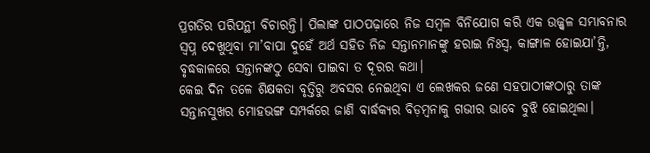ପ୍ରଗତିର ପରିପନ୍ଥୀ ବିଚାରନ୍ତି। ପିଲାଙ୍କ ପାଠପଢ଼ାରେ ନିଜ ସମ୍ବଳ ବିନିଯୋଗ କରି ଏକ ଉଜ୍ଜ୍ୱଳ ସମ୍ଭାବନାର ସ୍ବପ୍ନ ଦେଖୁଥିବା ମା’ବାପା ଦୁହେଁ ଅର୍ଥ ସହିତ ନିଜ ସନ୍ତାନମାନଙ୍କୁ ହରାଇ ନିଃସ୍ବ, କାଙ୍ଗାଳ ହୋଇଯା’ନ୍ତି, ବୃଦ୍ଧକାଳରେ ସନ୍ତାନଙ୍କଠୁ ସେବା ପାଇବା ତ ଦୂରର କଥା।
କେଇ ଦିନ ତଳେ ଶିକ୍ଷକତା ବୃତ୍ତିରୁ ଅବସର ନେଇଥିବା ଏ ଲେଖକର ଜଣେ ସହପାଠୀଙ୍କଠାରୁ ତାଙ୍କ ସନ୍ତାନସୁଖର ମୋହଭଙ୍ଗ ସମ୍ପର୍କରେ ଜାଣି ବାର୍ଦ୍ଧକ୍ୟର ବିଡ଼ମ୍ବନାକୁ ଗଭୀର ଭାବେ ବୁଝି ହୋଇଥିଲା।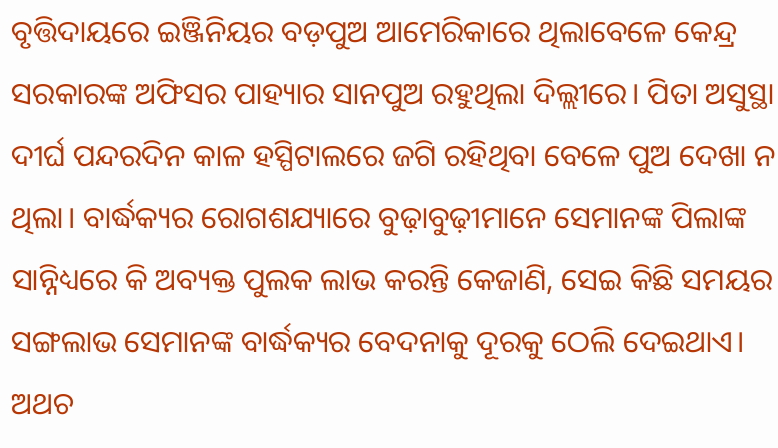ବୃତ୍ତିଦାୟରେ ଇଞ୍ଜିନିୟର ବଡ଼ପୁଅ ଆମେରିକାରେ ଥିଲାବେଳେ କେନ୍ଦ୍ର ସରକାରଙ୍କ ଅଫିସର ପାହ୍ୟାର ସାନପୁଅ ରହୁଥିଲା ଦିଲ୍ଲୀରେ। ପିତା ଅସୁସ୍ଥା ଦୀର୍ଘ ପନ୍ଦରଦିନ କାଳ ହସ୍ପିଟାଲରେ ଜଗି ରହିଥିବା ବେଳେ ପୁଅ ଦେଖା ନ ଥିଲା। ବାର୍ଦ୍ଧକ୍ୟର ରୋଗଶଯ୍ୟାରେ ବୁଢ଼ାବୁଢ଼ୀମାନେ ସେମାନଙ୍କ ପିଲାଙ୍କ ସାନ୍ନିଧ୍ୟରେ କି ଅବ୍ୟକ୍ତ ପୁଲକ ଲାଭ କରନ୍ତି କେଜାଣି, ସେଇ କିଛି ସମୟର ସଙ୍ଗଲାଭ ସେମାନଙ୍କ ବାର୍ଦ୍ଧକ୍ୟର ବେଦନାକୁ ଦୂରକୁ ଠେଲି ଦେଇଥାଏ। ଅଥଚ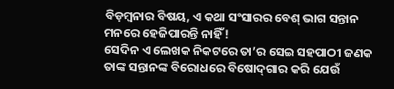ବିଡ଼ମ୍ବନାର ବିଷୟ, ଏ କଥା ସଂସାରର ବେଶ୍‌ ଭାଗ ସନ୍ତାନ ମନରେ ହେଜିପାରନ୍ତି ନାହିଁ!
ସେଦିନ ଏ ଲେଖକ ନିକଟରେ ତା’ର ସେଇ ସହପାଠୀ ଜଣକ ତାଙ୍କ ସନ୍ତାନଙ୍କ ବିରୋଧରେ ବିଷୋଦ୍‌ଗାର କରି ଯେଉଁ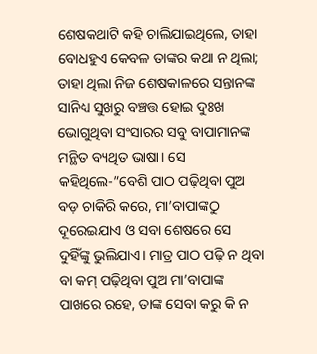ଶେଷକଥାଟି କହି ଚାଲିଯାଇଥିଲେ, ତାହା ବୋଧହୁଏ କେବଳ ତାଙ୍କର କଥା ନ ଥିଲା; ତାହା ଥିଲା ନିଜ ଶେଷକାଳରେ ସନ୍ତାନଙ୍କ ସାନିଧ୍ୟ ସୁଖରୁ ବଞ୍ଚତ୍ତ ହୋଇ ଦୁଃଖ ଭୋଗୁଥିବା ସଂସାରର ସବୁ ବାପାମାନଙ୍କ ମନ୍ଥିତ ବ୍ୟଥିତ ଭାଷା। ସେ କହିଥିଲେ-”ବେଶି ପାଠ ପଢ଼ିଥିବା ପୁଅ ବଡ଼ ଚାକିରି କରେ, ମା’ବାପାଙ୍କଠୁ ଦୂରେଇଯାଏ ଓ ସବା ଶେଷରେ ସେ ଦୁହିଁଙ୍କୁ ଭୁଲିଯାଏ। ମାତ୍ର ପାଠ ପଢ଼ି ନ ଥିବା ବା କମ୍‌ ପଢ଼ିଥିବା ପୁଅ ମା’ବାପାଙ୍କ ପାଖରେ ରହେ, ତାଙ୍କ ସେବା କରୁ କି ନ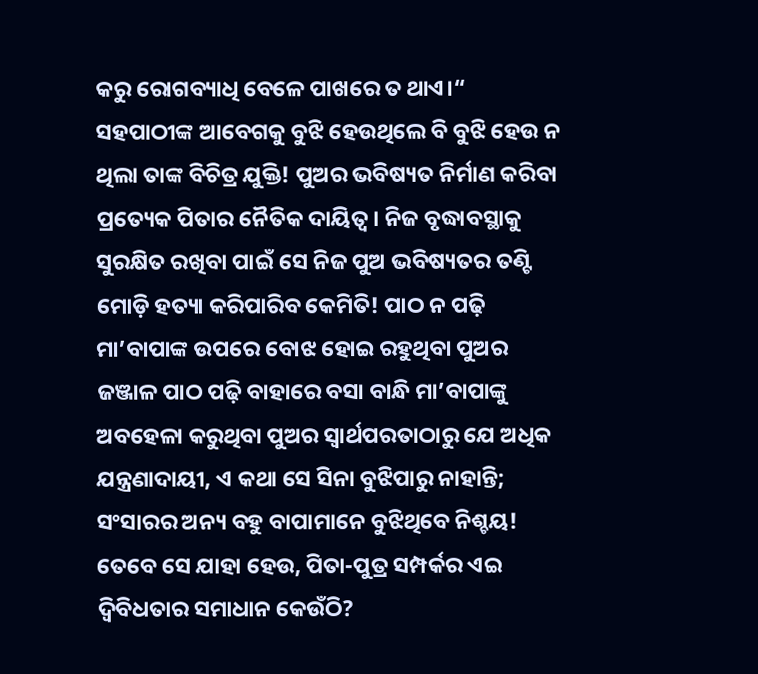କରୁ ରୋଗବ୍ୟାଧି ବେଳେ ପାଖରେ ତ ଥାଏ।“
ସହପାଠୀଙ୍କ ଆବେଗକୁ ବୁଝି ହେଉଥିଲେ ବି ବୁଝି ହେଉ ନ ଥିଲା ତାଙ୍କ ବିଚିତ୍ର ଯୁକ୍ତି! ପୁଅର ଭବିଷ୍ୟତ ନିର୍ମାଣ କରିବା ପ୍ରତ୍ୟେକ ପିତାର ନୈତିକ ଦାୟିତ୍ୱ। ନିଜ ବୃଦ୍ଧାବସ୍ଥାକୁ ସୁରକ୍ଷିତ ରଖିବା ପାଇଁ ସେ ନିଜ ପୁଅ ଭବିଷ୍ୟତର ତଣ୍ଟି ମୋଡ଼ି ହତ୍ୟା କରିପାରିବ କେମିତି! ପାଠ ନ ପଢ଼ି ମା’ବାପାଙ୍କ ଉପରେ ବୋଝ ହୋଇ ରହୁଥିବା ପୁଅର ଜଞ୍ଜାଳ ପାଠ ପଢ଼ି ବାହାରେ ବସା ବାନ୍ଧି ମା’ବାପାଙ୍କୁ ଅବହେଳା କରୁଥିବା ପୁଅର ସ୍ବାର୍ଥପରତାଠାରୁ ଯେ ଅଧିକ ଯନ୍ତ୍ରଣାଦାୟୀ, ଏ କଥା ସେ ସିନା ବୁଝିପାରୁ ନାହାନ୍ତି; ସଂସାରର ଅନ୍ୟ ବହୁ ବାପାମାନେ ବୁଝିଥିବେ ନିଶ୍ଚୟ! ତେବେ ସେ ଯାହା ହେଉ, ପିତା-ପୁତ୍ର ସମ୍ପର୍କର ଏଇ ଦ୍ୱିବିଧତାର ସମାଧାନ କେଉଁଠି?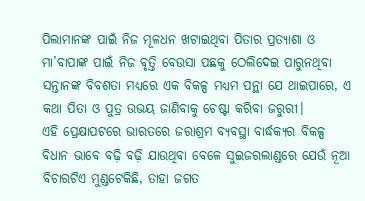ପିଲାମାନଙ୍କ ପାଇଁ ନିଜ ମୂଳଧନ ଖଟାଇଥିବା ପିତାର ପ୍ରତ୍ୟାଶା ଓ ମା’ବାପାଙ୍କ ପାଇଁ ନିଜ ବୃତ୍ତି ବେଉସା ପଛକୁ ଠେଲିଦେଇ ପାରୁନଥିବା ସନ୍ତାନଙ୍କ ବିବଶତା ମଧ୍ୟରେ ଏକ ବିକଳ୍ପ ମଧ୍ୟମ ପନ୍ଥା ଯେ ଥାଇପାରେ, ଏ କଥା ପିତା ଓ ପୁତ୍ର ଉଭୟ ଜାଣିବାକୁ ଚେଷ୍ଟା କରିବା ଜରୁରୀ।
ଏହି ପ୍ରେକ୍ଷାପଟରେ ଭାରତରେ ଜରାଶ୍ରମ ବ୍ୟବସ୍ଥା ବାର୍ଦ୍ଧକ୍ୟର ବିକଳ୍ପ ବିଧାନ ଭାବେ ବଢ଼ି ବଢ଼ି ଯାଉଥିବା ବେଳେ ସୁଇଜରଲାଣ୍ଡରେ ଯେଉଁ ନୂଆ ବିଚାରଟିଏ ମୁଣ୍ଡଟେକିଛି, ତାହା ଜଗତ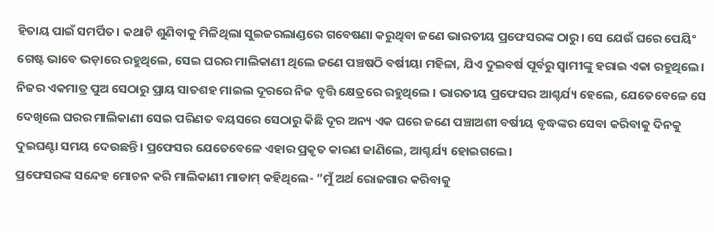ହିତାୟ ପାଇଁ ସମର୍ପିତ। କଥାଟି ଶୁଣିବାକୁ ମିଳିଥିଲା ସୁଇଜରଲାଣ୍ଡରେ ଗବେଷଣା କରୁଥିବା ଜଣେ ଭାରତୀୟ ପ୍ରଫେସରଙ୍କ ଠାରୁ। ସେ ଯେଉଁ ଘରେ ପେୟିଂ ଗେଷ୍ଟ ଭାବେ ଭଡ଼ାରେ ରହୁଥିଲେ, ସେଇ ଘରର ମାଲିକାଣୀ ଥିଲେ ଜଣେ ପଞ୍ଚଷଠି ବର୍ଷୀୟା ମହିଳା, ଯିଏ ଦୁଇବର୍ଷ ପୂର୍ବରୁ ସ୍ବାମୀଙ୍କୁ ହରାଇ ଏକା ରହୁଥିଲେ। ନିଜର ଏକମାତ୍ର ପୁଅ ସେଠାରୁ ପ୍ରାୟ ସାତଶହ ମାଇଲ ଦୂରରେ ନିଜ ବୃତ୍ତି କ୍ଷେତ୍ରରେ ରହୁଥିଲେ । ଭାରତୀୟ ପ୍ରଫେସର ଆଶ୍ଚର୍ଯ୍ୟ ହେଲେ, ଯେତେବେଳେ ସେ ଦେଖିଲେ ଘରର ମାଲିକାଣୀ ସେଇ ପରିଣତ ବୟସରେ ସେଠାରୁ କିଛି ଦୂର ଅନ୍ୟ ଏକ ଘରେ ଜଣେ ପଞ୍ଚାଅଶୀ ବର୍ଷୀୟ ବୃଦ୍ଧଙ୍କର ସେବା କରିବାକୁ ଦିନକୁ ଦୁଇଘଣ୍ଟା ସମୟ ଦେଉଛନ୍ତି। ପ୍ରଫେସର ଯେତେବେଳେ ଏହାର ପ୍ରକୃତ କାରଣ ଜାଣିଲେ, ଆଶ୍ଚର୍ଯ୍ୟ ହୋଇଗଲେ।
ପ୍ରଫେସରଙ୍କ ସନ୍ଦେହ ମୋଚନ କରି ମାଲିକାଣୀ ମାଡାମ୍‌ କହିଥିଲେ- ”ମୁଁ ଅର୍ଥ ରୋଜଗାର କରିବାକୁ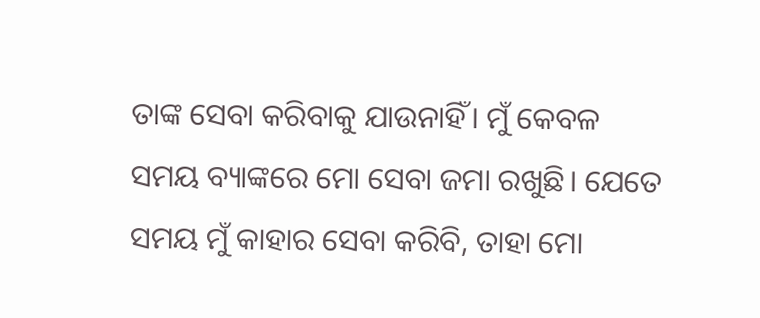ତାଙ୍କ ସେବା କରିବାକୁ ଯାଉନାହିଁ। ମୁଁ କେବଳ ସମୟ ବ୍ୟାଙ୍କରେ ମୋ ସେବା ଜମା ରଖୁଛି। ଯେତେ ସମୟ ମୁଁ କାହାର ସେବା କରିବି, ତାହା ମୋ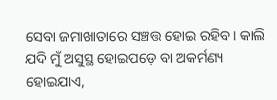ସେବା ଜମାଖାତାରେ ସଞ୍ଚତ୍ତ ହୋଇ ରହିବ। କାଲି ଯଦି ମୁଁ ଅସୁସ୍ଥ ହୋଇପଡ଼େ ବା ଅକର୍ମଣ୍ୟ ହୋଇଯାଏ,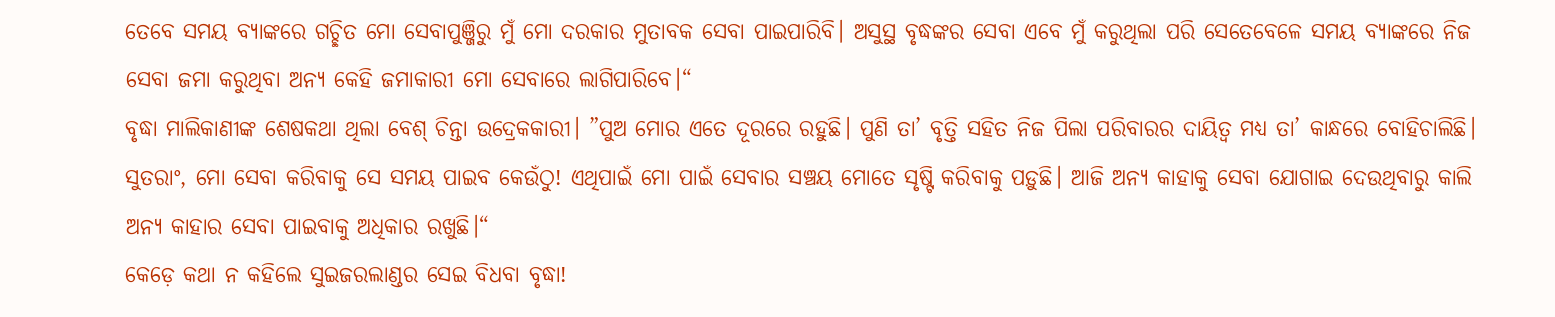ତେବେ ସମୟ ବ୍ୟାଙ୍କରେ ଗଚ୍ଛିତ ମୋ ସେବାପୁଞ୍ଜିରୁ ମୁଁ ମୋ ଦରକାର ମୁତାବକ ସେବା ପାଇପାରିବି। ଅସୁସ୍ଥ ବୃଦ୍ଧଙ୍କର ସେବା ଏବେ ମୁଁ କରୁଥିଲା ପରି ସେତେବେଳେ ସମୟ ବ୍ୟାଙ୍କରେ ନିଜ ସେବା ଜମା କରୁଥିବା ଅନ୍ୟ କେହି ଜମାକାରୀ ମୋ ସେବାରେ ଲାଗିପାରିବେ।“
ବୃଦ୍ଧା ମାଲିକାଣୀଙ୍କ ଶେଷକଥା ଥିଲା ବେଶ୍‌ ଚିନ୍ତା ଉଦ୍ରେକକାରୀ। ”ପୁଅ ମୋର ଏତେ ଦୂରରେ ରହୁଛି। ପୁଣି ତା’ ବୃତ୍ତି ସହିତ ନିଜ ପିଲା ପରିବାରର ଦାୟିତ୍ୱ ମଧ୍ୟ ତା’ କାନ୍ଧରେ ବୋହିଚାଲିଛି। ସୁତରାଂ, ମୋ ସେବା କରିବାକୁ ସେ ସମୟ ପାଇବ କେଉଁଠୁ! ଏଥିପାଇଁ ମୋ ପାଇଁ ସେବାର ସଞ୍ଚୟ ମୋତେ ସୃଷ୍ଟି କରିବାକୁ ପଡ଼ୁଛି। ଆଜି ଅନ୍ୟ କାହାକୁ ସେବା ଯୋଗାଇ ଦେଉଥିବାରୁ କାଲି ଅନ୍ୟ କାହାର ସେବା ପାଇବାକୁ ଅଧିକାର ରଖୁଛି।“
କେଡ଼େ କଥା ନ କହିଲେ ସୁଇଜରଲାଣ୍ଡର ସେଇ ବିଧବା ବୃଦ୍ଧା!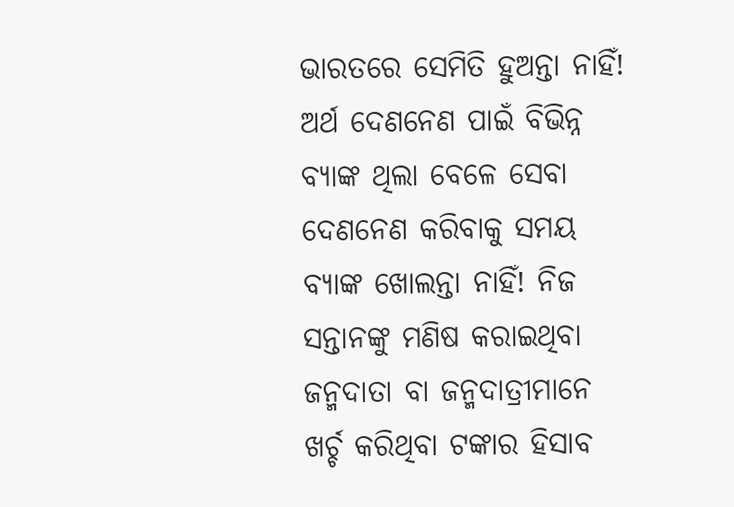ଭାରତରେ ସେମିତି ହୁଅନ୍ତା ନାହିଁ! ଅର୍ଥ ଦେଣନେଣ ପାଇଁ ବିଭିନ୍ନ ବ୍ୟାଙ୍କ ଥିଲା ବେଳେ ସେବା ଦେଣନେଣ କରିବାକୁ ସମୟ ବ୍ୟାଙ୍କ ଖୋଲନ୍ତା ନାହିଁ! ନିଜ ସନ୍ତାନଙ୍କୁ ମଣିଷ କରାଇଥିବା ଜନ୍ମଦାତା ବା ଜନ୍ମଦାତ୍ରୀମାନେ ଖର୍ଚ୍ଚ କରିଥିବା ଟଙ୍କାର ହିସାବ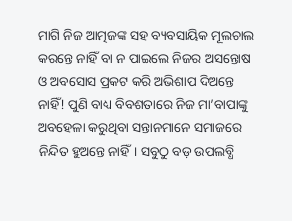ମାଗି ନିଜ ଆତ୍ମଜଙ୍କ ସହ ବ୍ୟବସାୟିକ ମୂଲଚାଲ କରନ୍ତେ ନାହିଁ ବା ନ ପାଇଲେ ନିଜର ଅସନ୍ତୋଷ ଓ ଅବସୋସ ପ୍ରକଟ କରି ଅଭିଶାପ ଦିଅନ୍ତେ ନାହିଁ! ପୁଣି ବାଧ୍ୟ ବିବଶତାରେ ନିଜ ମା’ବାପାଙ୍କୁ ଅବହେଳା କରୁଥିବା ସନ୍ତାନମାନେ ସମାଜରେ ନିନ୍ଦିତ ହୁଅନ୍ତେ ନାହିଁ। ସବୁଠୁ ବଡ଼ ଉପଲବ୍ଧି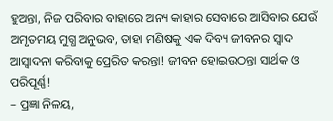ହୁଅନ୍ତା, ନିଜ ପରିବାର ବାହାରେ ଅନ୍ୟ କାହାର ସେବାରେ ଆସିବାର ଯେଉଁ ଅମୃତମୟ ମୁଗ୍ଧ ଅନୁଭବ, ତାହା ମଣିଷକୁ ଏକ ଦିବ୍ୟ ଜୀବନର ସ୍ବାଦ ଆସ୍ବାଦନା କରିବାକୁ ପ୍ରେରିତ କରନ୍ତା! ଜୀବନ ହୋଇଉଠନ୍ତା ସାର୍ଥକ ଓ ପରିପୂର୍ଣ୍ଣ!
– ପ୍ରଜ୍ଞା ନିଳୟ,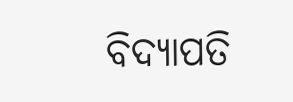ବିଦ୍ୟାପତି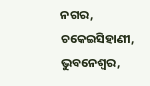ନଗର,
ଚକେଇସିହାଣୀ, ଭୁବନେଶ୍ୱର,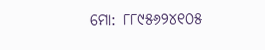ମୋ: ୮୮୯୫୬୨୪୧୦୫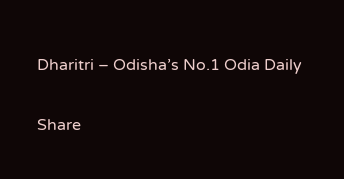Dharitri – Odisha’s No.1 Odia Daily

Share